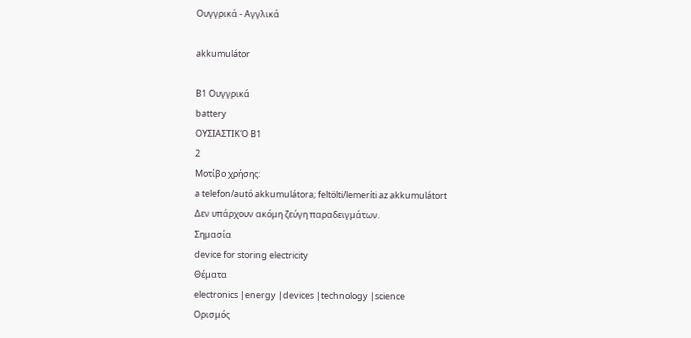Ουγγρικά - Αγγλικά

akkumulátor

B1 Ουγγρικά
battery
ΟΥΣΙΑΣΤΙΚΌ B1
2
Μοτίβο χρήσης:
a telefon/autó akkumulátora; feltölti/lemeríti az akkumulátort
Δεν υπάρχουν ακόμη ζεύγη παραδειγμάτων.
Σημασία
device for storing electricity
Θέματα
electronics |energy |devices |technology |science
Ορισμός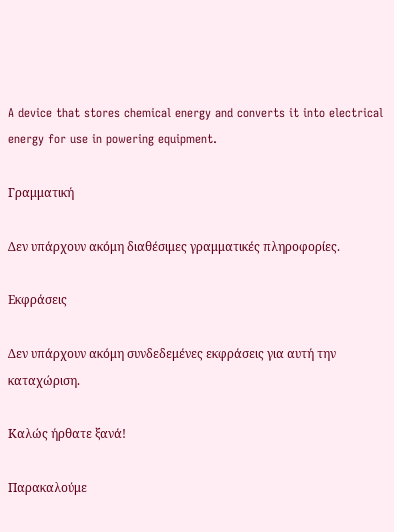A device that stores chemical energy and converts it into electrical energy for use in powering equipment.

Γραμματική

Δεν υπάρχουν ακόμη διαθέσιμες γραμματικές πληροφορίες.

Εκφράσεις

Δεν υπάρχουν ακόμη συνδεδεμένες εκφράσεις για αυτή την καταχώριση.

Καλώς ήρθατε ξανά!

Παρακαλούμε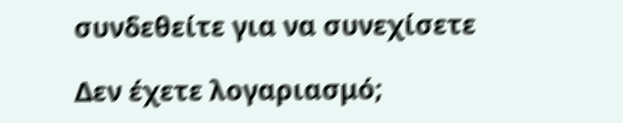συνδεθείτε για να συνεχίσετε

Δεν έχετε λογαριασμό;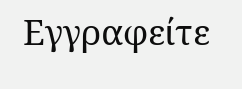Εγγραφείτε